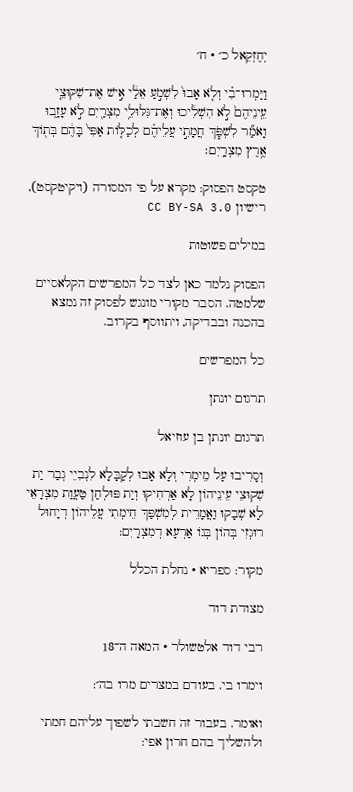יְחֶזְקֵאל כ׳ · ח׳

וַיַּמְרוּ־בִ֗י וְלֹ֤א אָבוּ֙ לִשְׁמֹ֣עַ אֵלַ֔י אִ֣ישׁ אֶת־שִׁקּוּצֵ֤י עֵֽינֵיהֶם֙ לֹ֣א הִשְׁלִ֔יכוּ וְאֶת־גִּלּוּלֵ֥י מִצְרַ֖יִם לֹ֣א עָזָ֑בוּ וָאֹמַ֞ר לִשְׁפֹּ֧ךְ חֲמָתִ֣י עֲלֵיהֶ֗ם לְכַלּ֤וֹת אַפִּי֙ בָּהֶ֔ם בְּת֖וֹךְ אֶ֥רֶץ מִצְרָֽיִם׃

טקסט הפסוק: מקרא על פי המסורה (ויקיטקסט), רישיון CC BY-SA 3.0

במילים פשוטות

הפסוק נלמד כאן לצד כל המפרשים הקלאסיים שלמטה. הסבר מקורי מונגש לפסוק זה נמצא בהכנה ובבדיקה, ויתווסף בקרוב.

כל המפרשים

תרגום יונתן

תרגום יונתן בן עוזיאל

וְסָרִיבוּ עַל מֵימְרִי וְלָא אָבוּ לְקַבָּלָא לִנְבִיֵי גְבַר יַת שִׁקוּצֵי עֵינֵיהוֹן לָא אַרְחִיקוּ וְיַת פּוּלְחַן טַעֲוַת מִצְרָאֵי לָא שְׁבָקוּ וַאֲמָרֵית לְמִשְׁפַּךְ חֵימְתִי עֲלֵיהוֹן דְיָחוּל רוּגְזִי בְּהוֹן בְּגוֹ אַרְעָא דְמִצְרָיִם:

מקור: ספריא · נחלת הכלל

מצודת דוד

רבי דוד אלטשולר · המאה ה־18

וימרו בי. בעודם במצרים מרו בה׳:

ואומר. בעבור זה חשבתי לשפוך עליהם חמתי ולהשליך בהם חרון אפי: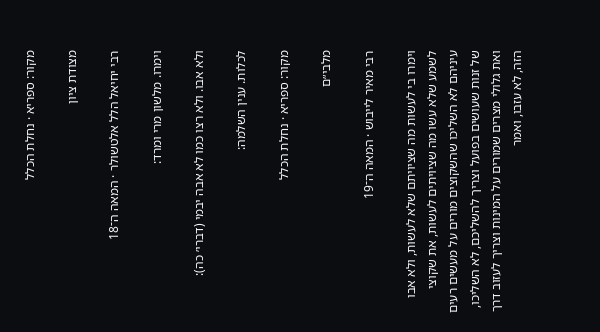מקור: ספריא · נחלת הכלל

מצודת ציון

רבי יחיאל הלל אלטשולר · המאה ה־18

וימרו. מלשון מרי ומרד:

ולא אבו. ולא רצו כמו לא אבה יבמי (דברי׳ כה):

לכלות. ענין השלמה:

מקור: ספריא · נחלת הכלל

מלבי״ם

רבי מאיר לייבוש · המאה ה־19

וימרו בי לעשות מה שציויתם שלא לעשות, ולא אבו לשמע שלא עשו מה שציויתים לעשות, את שקוצי עיניהם לא השליכו שהשקוצים מורים על מעשים רעים של זנות שעושים בפועל וצריך להשליכם, לא השליכו, ואת גלולי מצרים שמורים על המינות וצריך לעזוב דרך הזה, לא עזבו, ואמר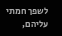לשפך חמתי עליהם,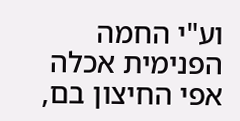וע"י החמה הפנימית אכלה אפי החיצון בם,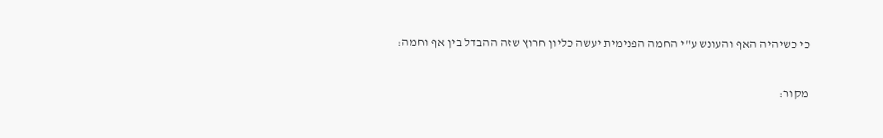כי כשיהיה האף והעונש ע"י החמה הפנימית יעשה כליון חרוץ שזה ההבדל בין אף וחמה:

מקור: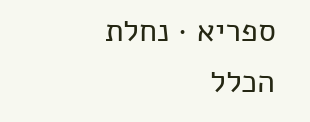ספריא · נחלת הכלל